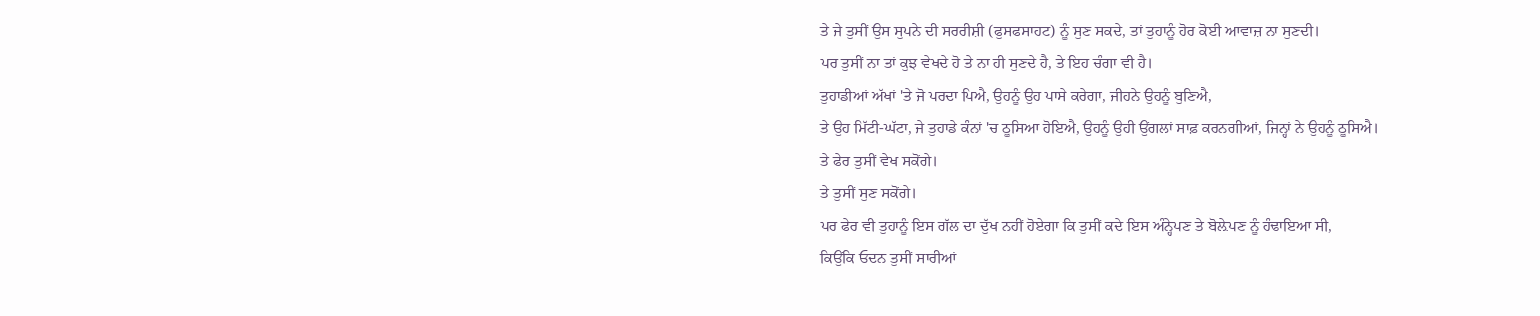ਤੇ ਜੇ ਤੁਸੀਂ ਉਸ ਸੁਪਨੇ ਦੀ ਸਰਰੀਸ਼ੀ (ਫੁਸਫਸਾਹਟ) ਨੂੰ ਸੁਣ ਸਕਦੇ, ਤਾਂ ਤੁਹਾਨੂੰ ਹੋਰ ਕੋਈ ਆਵਾਜ਼ ਨਾ ਸੁਣਦੀ।
ਪਰ ਤੁਸੀਂ ਨਾ ਤਾਂ ਕੁਝ ਵੇਖਦੇ ਹੋ ਤੇ ਨਾ ਹੀ ਸੁਣਦੇ ਹੈ, ਤੇ ਇਹ ਚੰਗਾ ਵੀ ਹੈ।
ਤੁਹਾਡੀਆਂ ਅੱਖਾਂ 'ਤੇ ਜੋ ਪਰਦਾ ਪਿਐ, ਉਹਨੂੰ ਉਹ ਪਾਸੇ ਕਰੇਗਾ, ਜੀਹਨੇ ਉਹਨੂੰ ਬੁਣਿਐ,
ਤੇ ਉਹ ਮਿੱਟੀ-ਘੱਟਾ, ਜੇ ਤੁਹਾਡੇ ਕੰਨਾਂ 'ਚ ਠੂਸਿਆ ਹੋਇਐ, ਉਹਨੂੰ ਉਹੀ ਉਂਗਲਾਂ ਸਾਫ਼ ਕਰਨਗੀਆਂ, ਜਿਨ੍ਹਾਂ ਨੇ ਉਹਨੂੰ ਠੂਸਿਐ।
ਤੇ ਫੇਰ ਤੁਸੀਂ ਵੇਖ ਸਕੋਂਗੇ।
ਤੇ ਤੁਸੀਂ ਸੁਣ ਸਕੋਂਗੇ।
ਪਰ ਫੇਰ ਵੀ ਤੁਹਾਨੂੰ ਇਸ ਗੱਲ ਦਾ ਦੁੱਖ ਨਹੀਂ ਹੋਏਗਾ ਕਿ ਤੁਸੀਂ ਕਦੇ ਇਸ ਅੰਨ੍ਹੇਪਣ ਤੇ ਬੋਲ਼ੇਪਣ ਨੂੰ ਹੰਢਾਇਆ ਸੀ,
ਕਿਉਂਕਿ ਓਦਨ ਤੁਸੀਂ ਸਾਰੀਆਂ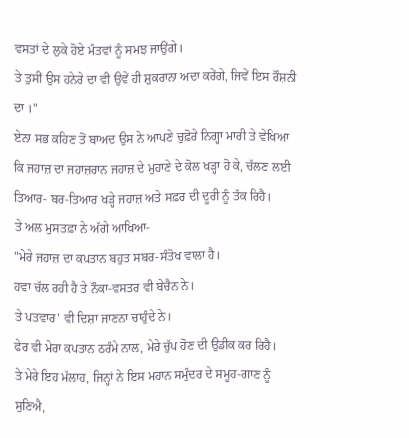ਵਸਤਾਂ ਦੇ ਲੁਕੇ ਹੋਏ ਮੰਤਵਾਂ ਨੂੰ ਸਮਝ ਜਾਉਂਗੇ।
ਤੇ ਤੁਸੀਂ ਉਸ ਹਨੇਰੇ ਦਾ ਵੀ ਉਵੇਂ ਹੀ ਸ਼ੁਕਰਾਨਾ ਅਦਾ ਕਰੇਂਗੇ, ਜਿਵੇਂ ਇਸ ਰੌਸ਼ਨੀ ਦਾ ।"
ਏਨਾ ਸਭ ਕਹਿਣ ਤੋਂ ਬਾਅਦ ਉਸ ਨੇ ਆਪਣੇ ਚੁਫ਼ੋਰੇ ਨਿਗ੍ਹਾ ਮਾਰੀ ਤੇ ਵੇਖਿਆ ਕਿ ਜਹਾਜ਼ ਦਾ ਜਹਾਜ਼ਰਾਨ ਜਹਾਜ਼ ਦੇ ਮੁਹਾਣੇ ਦੇ ਕੋਲ ਖੜ੍ਹਾ ਹੋ ਕੇ, ਚੱਲਣ ਲਈ ਤਿਆਰ- ਬਰ-ਤਿਆਰ ਖੜ੍ਹੇ ਜਹਾਜ਼ ਅਤੇ ਸਫ਼ਰ ਦੀ ਦੂਰੀ ਨੂੰ ਤੱਕ ਰਿਹੈ।
ਤੇ ਅਲ ਮੁਸਤਫ਼ਾ ਨੇ ਅੱਗੇ ਆਖਿਆ-
"ਮੇਰੇ ਜਹਾਜ਼ ਦਾ ਕਪਤਾਨ ਬਹੁਤ ਸਬਰ-ਸੰਤੋਖ ਵਾਲਾ ਹੈ।
ਹਵਾ ਚੱਲ ਰਹੀ ਹੈ ਤੇ ਨੌਕਾ-ਵਸਤਰ ਵੀ ਬੇਚੈਨ ਨੇ।
ਤੇ ਪਤਵਾਰ' ਵੀ ਦਿਸ਼ਾ ਜਾਣਨਾ ਚਾਹੁੰਦੇ ਨੇ।
ਫੇਰ ਵੀ ਮੇਰਾ ਕਪਤਾਨ ਠਰੰਮੇ ਨਾਲ, ਮੇਰੇ ਚੁੱਪ ਹੋਣ ਦੀ ਉਡੀਕ ਕਰ ਰਿਹੈ।
ਤੇ ਮੇਰੇ ਇਹ ਮੱਲਾਹ, ਜਿਨ੍ਹਾਂ ਨੇ ਇਸ ਮਹਾਨ ਸਮੁੰਦਰ ਦੇ ਸਮੂਹ-ਗਾਣ ਨੂੰ ਸੁਣਿਐ,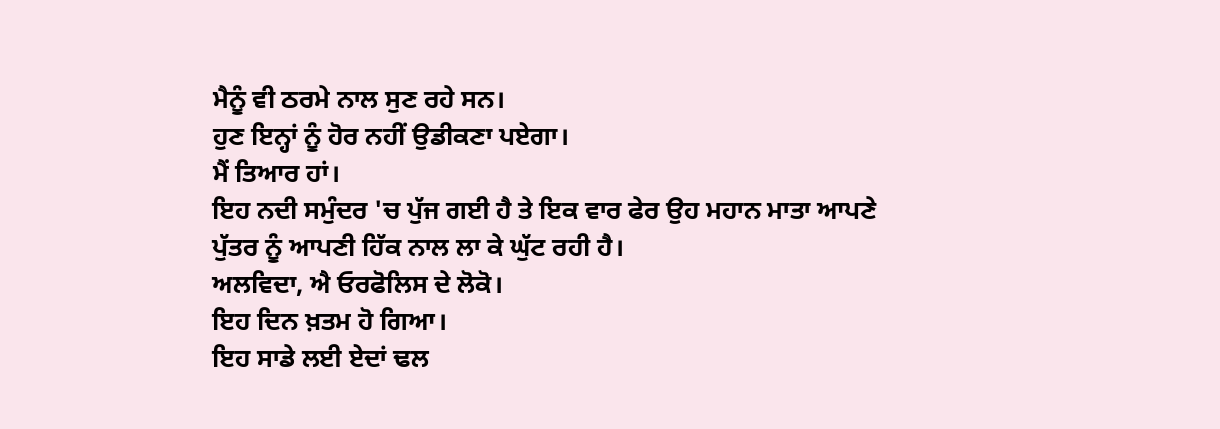ਮੈਨੂੰ ਵੀ ਠਰਮੇ ਨਾਲ ਸੁਣ ਰਹੇ ਸਨ।
ਹੁਣ ਇਨ੍ਹਾਂ ਨੂੰ ਹੋਰ ਨਹੀਂ ਉਡੀਕਣਾ ਪਏਗਾ।
ਮੈਂ ਤਿਆਰ ਹਾਂ।
ਇਹ ਨਦੀ ਸਮੁੰਦਰ 'ਚ ਪੁੱਜ ਗਈ ਹੈ ਤੇ ਇਕ ਵਾਰ ਫੇਰ ਉਹ ਮਹਾਨ ਮਾਤਾ ਆਪਣੇ
ਪੁੱਤਰ ਨੂੰ ਆਪਣੀ ਹਿੱਕ ਨਾਲ ਲਾ ਕੇ ਘੁੱਟ ਰਹੀ ਹੈ।
ਅਲਵਿਦਾ, ਐ ਓਰਫੋਲਿਸ ਦੇ ਲੋਕੋ।
ਇਹ ਦਿਨ ਖ਼ਤਮ ਹੋ ਗਿਆ।
ਇਹ ਸਾਡੇ ਲਈ ਏਦਾਂ ਢਲ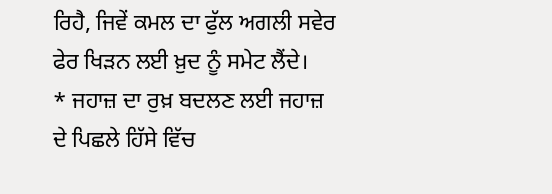ਰਿਹੈ, ਜਿਵੇਂ ਕਮਲ ਦਾ ਫੁੱਲ ਅਗਲੀ ਸਵੇਰ ਫੇਰ ਖਿੜਨ ਲਈ ਖ਼ੁਦ ਨੂੰ ਸਮੇਟ ਲੈਂਦੇ।
* ਜਹਾਜ਼ ਦਾ ਰੁਖ਼ ਬਦਲਣ ਲਈ ਜਹਾਜ਼ ਦੇ ਪਿਛਲੇ ਹਿੱਸੇ ਵਿੱਚ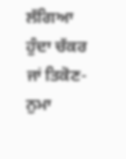ਲੱਗਿਆ ਹੁੰਦਾ ਚੱਕਰ ਜਾਂ ਤਿਕੋਣ- ਨੁਮਾ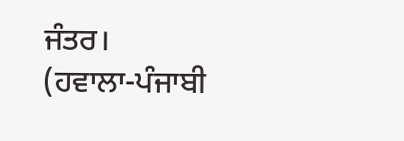ਜੰਤਰ।
(ਹਵਾਲਾ-ਪੰਜਾਬੀ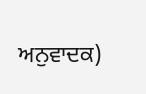ਅਨੁਵਾਦਕ)